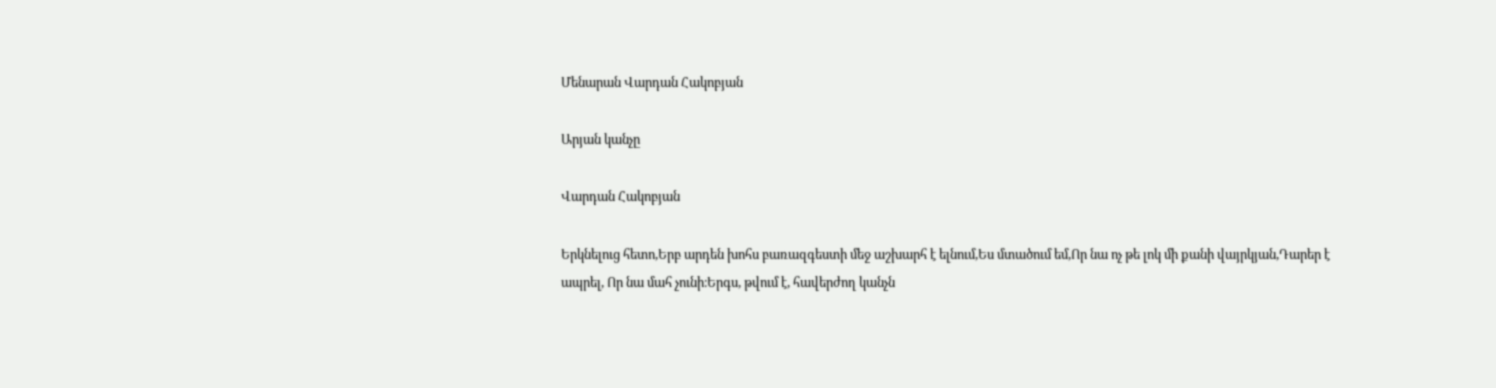Մենարան Վարդան Հակոբյան

Արյան կանչը

Վարդան Հակոբյան

Երկնելուց հետո,Երբ արդեն խոհս բառազգեստի մեջ աշխարհ է ելնում,Ես մտածում եմ,Որ նա ոչ թե լոկ մի քանի վայրկյան,Դարեր է ապրել, Որ նա մահ չունի։Երգս, թվում է, հավերժող կանչն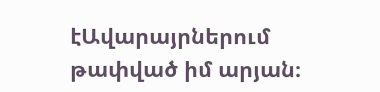էԱվարայրներում թափված իմ արյան։